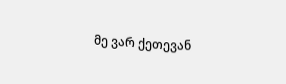მე ვარ ქეთევან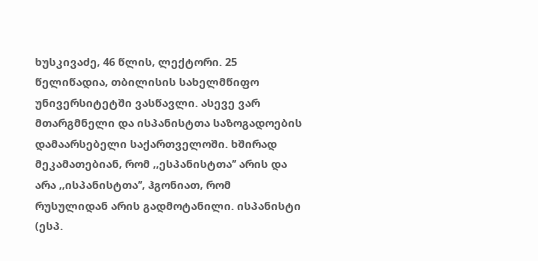ხუსკივაძე, 46 წლის, ლექტორი. 25 წელიწადია, თბილისის სახელმწიფო უნივერსიტეტში ვასწავლი. ასევე ვარ მთარგმნელი და ისპანისტთა საზოგადოების დამაარსებელი საქართველოში. ხშირად მეკამათებიან, რომ ,,ესპანისტთა’’ არის და არა ,,ისპანისტთა’’, ჰგონიათ, რომ რუსულიდან არის გადმოტანილი. ისპანისტი (ესპ.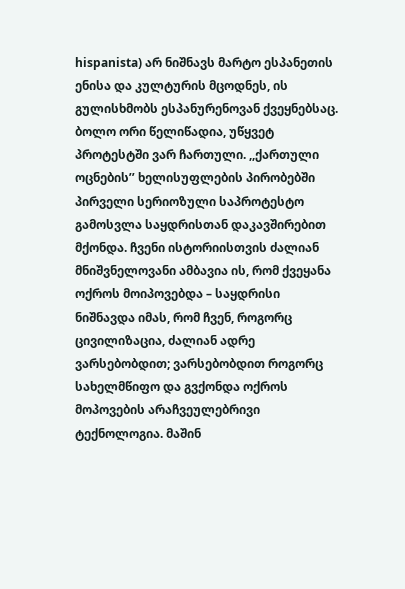hispanista) არ ნიშნავს მარტო ესპანეთის ენისა და კულტურის მცოდნეს, ის გულისხმობს ესპანურენოვან ქვეყნებსაც.
ბოლო ორი წელიწადია, უწყვეტ პროტესტში ვარ ჩართული. ,,ქართული ოცნების’’ ხელისუფლების პირობებში პირველი სერიოზული საპროტესტო გამოსვლა საყდრისთან დაკავშირებით მქონდა. ჩვენი ისტორიისთვის ძალიან მნიშვნელოვანი ამბავია ის, რომ ქვეყანა ოქროს მოიპოვებდა – საყდრისი ნიშნავდა იმას, რომ ჩვენ, როგორც ცივილიზაცია, ძალიან ადრე ვარსებობდით; ვარსებობდით როგორც სახელმწიფო და გვქონდა ოქროს მოპოვების არაჩვეულებრივი ტექნოლოგია. მაშინ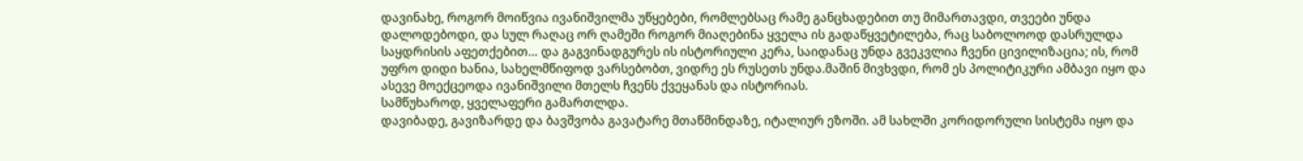დავინახე, როგორ მოიწვია ივანიშვილმა უწყებები, რომლებსაც რამე განცხადებით თუ მიმართავდი, თვეები უნდა დალოდებოდი, და სულ რაღაც ორ ღამეში როგორ მიაღებინა ყველა ის გადაწყვეტილება, რაც საბოლოოდ დასრულდა საყდრისის აფეთქებით… და გაგვინადგურეს ის ისტორიული კერა, საიდანაც უნდა გვეკვლია ჩვენი ცივილიზაცია; ის, რომ უფრო დიდი ხანია, სახელმწიფოდ ვარსებობთ, ვიდრე ეს რუსეთს უნდა.მაშინ მივხვდი, რომ ეს პოლიტიკური ამბავი იყო და ასევე მოექცეოდა ივანიშვილი მთელს ჩვენს ქვეყანას და ისტორიას.
სამწუხაროდ, ყველაფერი გამართლდა.
დავიბადე, გავიზარდე და ბავშვობა გავატარე მთაწმინდაზე, იტალიურ ეზოში. ამ სახლში კორიდორული სისტემა იყო და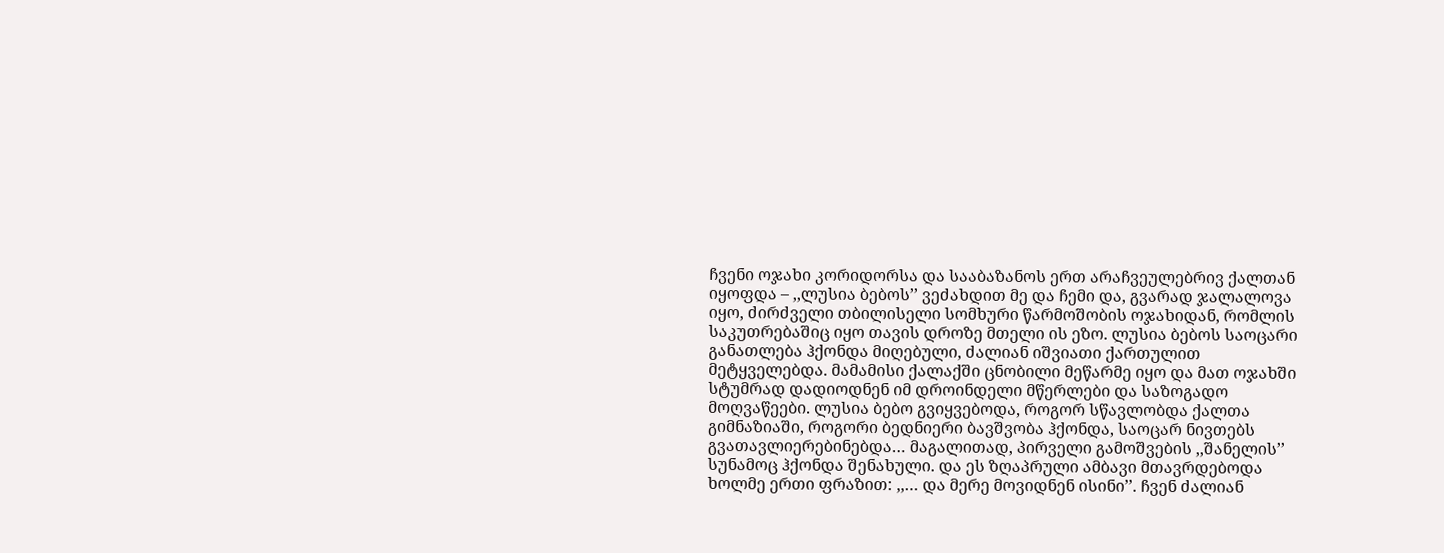ჩვენი ოჯახი კორიდორსა და სააბაზანოს ერთ არაჩვეულებრივ ქალთან იყოფდა – ,,ლუსია ბებოს’’ ვეძახდით მე და ჩემი და, გვარად ჯალალოვა იყო, ძირძველი თბილისელი სომხური წარმოშობის ოჯახიდან, რომლის საკუთრებაშიც იყო თავის დროზე მთელი ის ეზო. ლუსია ბებოს საოცარი განათლება ჰქონდა მიღებული, ძალიან იშვიათი ქართულით მეტყველებდა. მამამისი ქალაქში ცნობილი მეწარმე იყო და მათ ოჯახში სტუმრად დადიოდნენ იმ დროინდელი მწერლები და საზოგადო მოღვაწეები. ლუსია ბებო გვიყვებოდა, როგორ სწავლობდა ქალთა გიმნაზიაში, როგორი ბედნიერი ბავშვობა ჰქონდა, საოცარ ნივთებს გვათავლიერებინებდა… მაგალითად, პირველი გამოშვების ,,შანელის’’ სუნამოც ჰქონდა შენახული. და ეს ზღაპრული ამბავი მთავრდებოდა ხოლმე ერთი ფრაზით: ,,… და მერე მოვიდნენ ისინი’’. ჩვენ ძალიან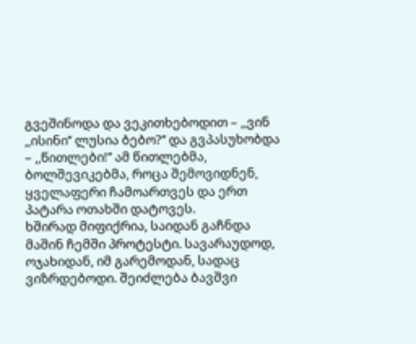გვეშინოდა და ვეკითხებოდით – ,,ვინ ,,ისინი’’ ლუსია ბებო?’’ და გვპასუხობდა – ,,წითლები!’’ ამ წითლებმა, ბოლშევიკებმა, როცა შემოვიდნენ, ყველაფერი ჩამოართვეს და ერთ პატარა ოთახში დატოვეს.
ხშირად მიფიქრია, საიდან გაჩნდა მაშინ ჩემში პროტესტი. სავარაუდოდ, ოჯახიდან, იმ გარემოდან, სადაც ვიზრდებოდი. შეიძლება ბავშვი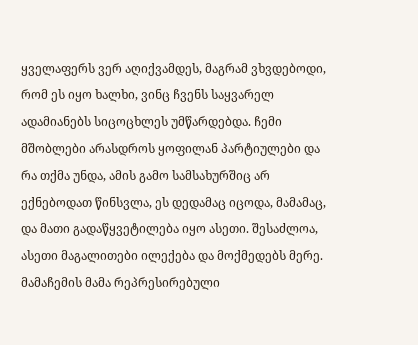ყველაფერს ვერ აღიქვამდეს, მაგრამ ვხვდებოდი, რომ ეს იყო ხალხი, ვინც ჩვენს საყვარელ ადამიანებს სიცოცხლეს უმწარდებდა. ჩემი მშობლები არასდროს ყოფილან პარტიულები და რა თქმა უნდა, ამის გამო სამსახურშიც არ ექნებოდათ წინსვლა, ეს დედამაც იცოდა, მამამაც, და მათი გადაწყვეტილება იყო ასეთი. შესაძლოა, ასეთი მაგალითები ილექება და მოქმედებს მერე.
მამაჩემის მამა რეპრესირებული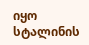იყო სტალინის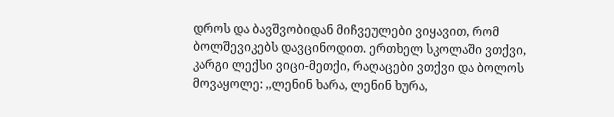დროს და ბავშვობიდან მიჩვეულები ვიყავით, რომ ბოლშევიკებს დავცინოდით. ერთხელ სკოლაში ვთქვი, კარგი ლექსი ვიცი-მეთქი, რაღაცები ვთქვი და ბოლოს მოვაყოლე: ,,ლენინ ხარა, ლენინ ხურა,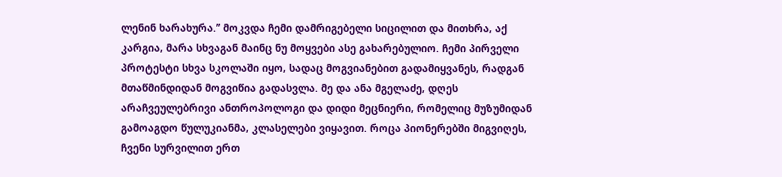ლენინ ხარახურა.’’ მოკვდა ჩემი დამრიგებელი სიცილით და მითხრა, აქ კარგია, მარა სხვაგან მაინც ნუ მოყვები ასე გახარებულიო. ჩემი პირველი პროტესტი სხვა სკოლაში იყო, სადაც მოგვიანებით გადამიყვანეს, რადგან მთაწმინდიდან მოგვიწია გადასვლა. მე და ანა მგელაძე, დღეს არაჩვეულებრივი ანთროპოლოგი და დიდი მეცნიერი, რომელიც მუზუმიდან გამოაგდო წულუკიანმა, კლასელები ვიყავით. როცა პიონერებში მიგვიღეს, ჩვენი სურვილით ერთ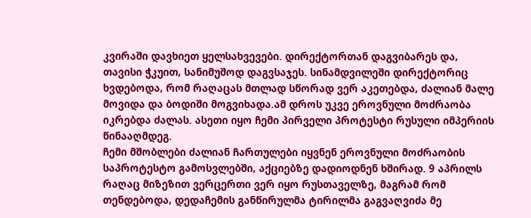კვირაში დავხიეთ ყელსახვევები. დირექტორთან დაგვიბარეს და, თავისი ჭკუით, სანიმუშოდ დაგვსაჯეს. სინამდვილეში დირექტორიც ხვდებოდა, რომ რაღაცას მთლად სწორად ვერ აკეთებდა, ძალიან მალე მოვიდა და ბოდიში მოგვიხადა.ამ დროს უკვე ეროვნული მოძრაობა იკრებდა ძალას. ასეთი იყო ჩემი პირველი პროტესტი რუსული იმპერიის წინააღმდეგ.
ჩემი მშობლები ძალიან ჩართულები იყვნენ ეროვნული მოძრაობის საპროტესტო გამოსვლებში, აქციებზე დადიოდნენ ხშირად. 9 აპრილს რაღაც მიზეზით ვერცერთი ვერ იყო რუსთაველზე, მაგრამ რომ თენდებოდა, დედაჩემის განწირულმა ტირილმა გაგვაღვიძა მე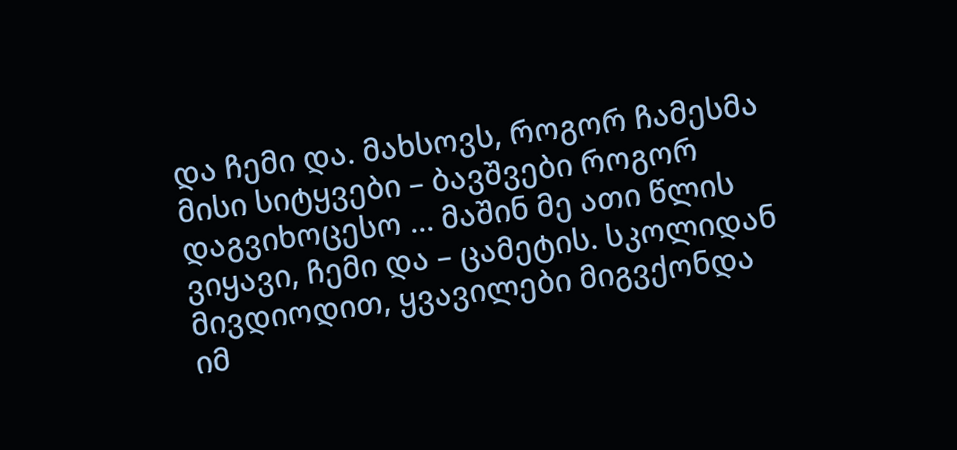და ჩემი და. მახსოვს, როგორ ჩამესმა მისი სიტყვები – ბავშვები როგორ დაგვიხოცესო … მაშინ მე ათი წლის ვიყავი, ჩემი და – ცამეტის. სკოლიდან მივდიოდით, ყვავილები მიგვქონდა იმ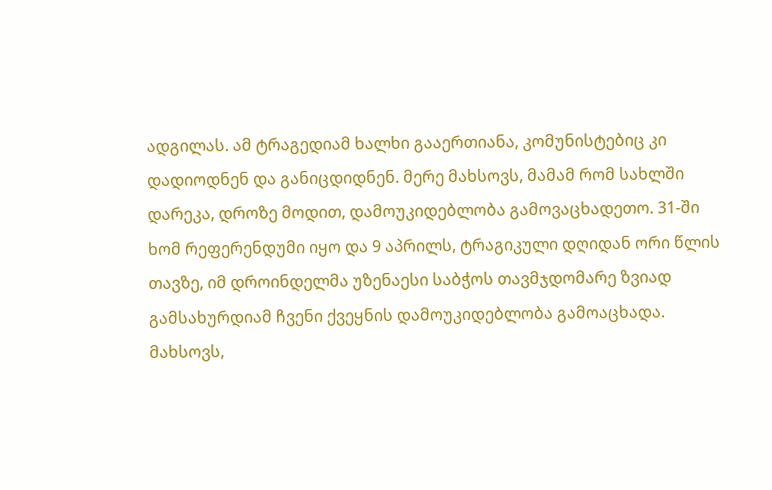ადგილას. ამ ტრაგედიამ ხალხი გააერთიანა, კომუნისტებიც კი დადიოდნენ და განიცდიდნენ. მერე მახსოვს, მამამ რომ სახლში დარეკა, დროზე მოდით, დამოუკიდებლობა გამოვაცხადეთო. 31-ში ხომ რეფერენდუმი იყო და 9 აპრილს, ტრაგიკული დღიდან ორი წლის თავზე, იმ დროინდელმა უზენაესი საბჭოს თავმჯდომარე ზვიად გამსახურდიამ ჩვენი ქვეყნის დამოუკიდებლობა გამოაცხადა. მახსოვს,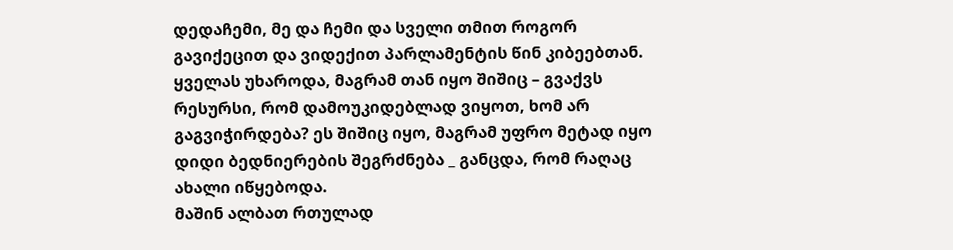დედაჩემი, მე და ჩემი და სველი თმით როგორ გავიქეცით და ვიდექით პარლამენტის წინ კიბეებთან. ყველას უხაროდა, მაგრამ თან იყო შიშიც – გვაქვს რესურსი, რომ დამოუკიდებლად ვიყოთ, ხომ არ გაგვიჭირდება? ეს შიშიც იყო, მაგრამ უფრო მეტად იყო დიდი ბედნიერების შეგრძნება _ განცდა, რომ რაღაც ახალი იწყებოდა.
მაშინ ალბათ რთულად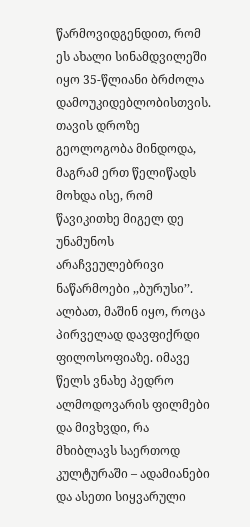წარმოვიდგენდით, რომ ეს ახალი სინამდვილეში იყო 35-წლიანი ბრძოლა დამოუკიდებლობისთვის.
თავის დროზე გეოლოგობა მინდოდა, მაგრამ ერთ წელიწადს მოხდა ისე, რომ წავიკითხე მიგელ დე უნამუნოს არაჩვეულებრივი ნაწარმოები ,,ბურუსი’’. ალბათ, მაშინ იყო, როცა პირველად დავფიქრდი ფილოსოფიაზე. იმავე წელს ვნახე პედრო ალმოდოვარის ფილმები და მივხვდი, რა მხიბლავს საერთოდ კულტურაში – ადამიანები და ასეთი სიყვარული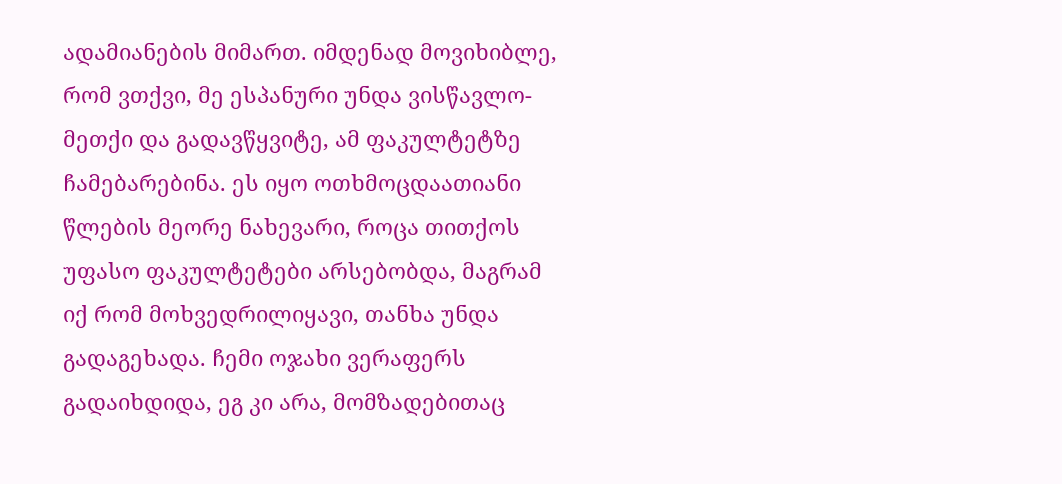ადამიანების მიმართ. იმდენად მოვიხიბლე, რომ ვთქვი, მე ესპანური უნდა ვისწავლო-მეთქი და გადავწყვიტე, ამ ფაკულტეტზე ჩამებარებინა. ეს იყო ოთხმოცდაათიანი წლების მეორე ნახევარი, როცა თითქოს უფასო ფაკულტეტები არსებობდა, მაგრამ იქ რომ მოხვედრილიყავი, თანხა უნდა გადაგეხადა. ჩემი ოჯახი ვერაფერს გადაიხდიდა, ეგ კი არა, მომზადებითაც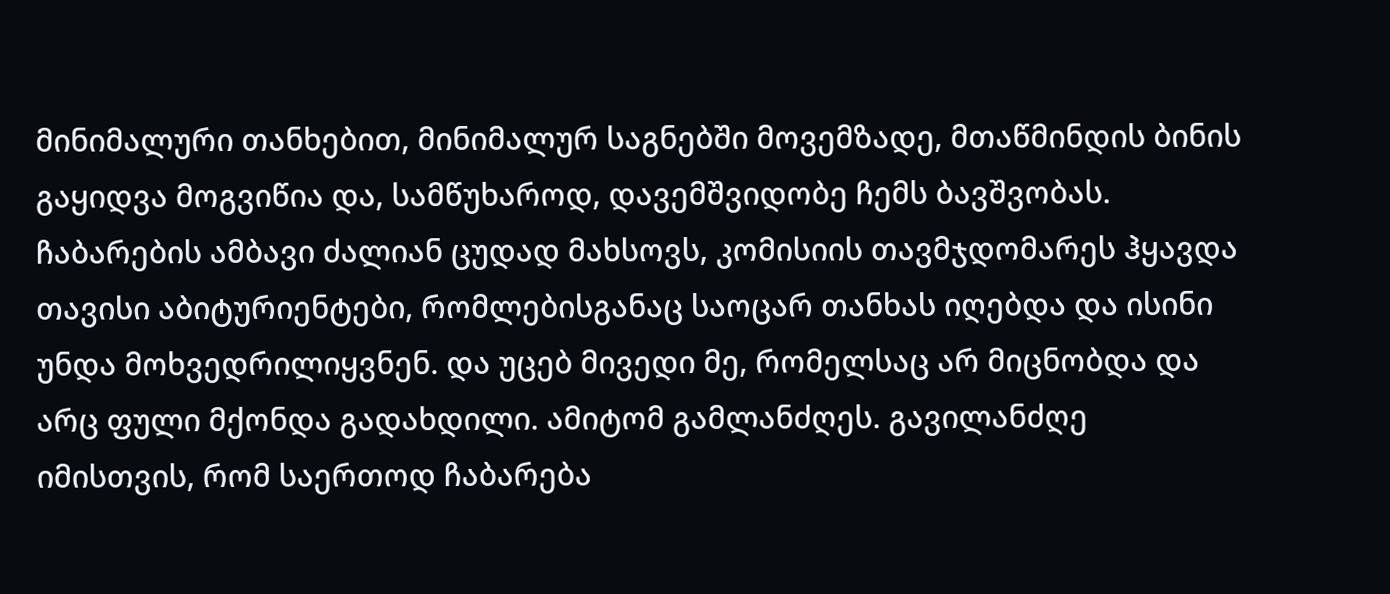მინიმალური თანხებით, მინიმალურ საგნებში მოვემზადე, მთაწმინდის ბინის გაყიდვა მოგვიწია და, სამწუხაროდ, დავემშვიდობე ჩემს ბავშვობას.
ჩაბარების ამბავი ძალიან ცუდად მახსოვს, კომისიის თავმჯდომარეს ჰყავდა თავისი აბიტურიენტები, რომლებისგანაც საოცარ თანხას იღებდა და ისინი უნდა მოხვედრილიყვნენ. და უცებ მივედი მე, რომელსაც არ მიცნობდა და არც ფული მქონდა გადახდილი. ამიტომ გამლანძღეს. გავილანძღე იმისთვის, რომ საერთოდ ჩაბარება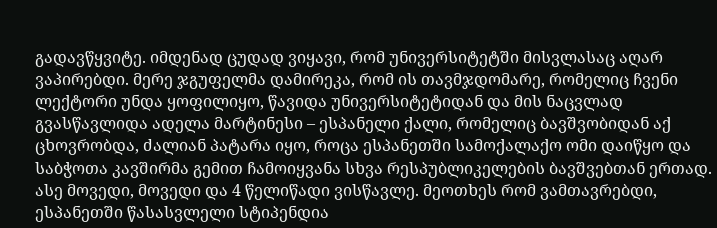გადავწყვიტე. იმდენად ცუდად ვიყავი, რომ უნივერსიტეტში მისვლასაც აღარ ვაპირებდი. მერე ჯგუფელმა დამირეკა, რომ ის თავმჯდომარე, რომელიც ჩვენი ლექტორი უნდა ყოფილიყო, წავიდა უნივერსიტეტიდან და მის ნაცვლად გვასწავლიდა ადელა მარტინესი – ესპანელი ქალი, რომელიც ბავშვობიდან აქ ცხოვრობდა, ძალიან პატარა იყო, როცა ესპანეთში სამოქალაქო ომი დაიწყო და საბჭოთა კავშირმა გემით ჩამოიყვანა სხვა რესპუბლიკელების ბავშვებთან ერთად.
ასე მოვედი, მოვედი და 4 წელიწადი ვისწავლე. მეოთხეს რომ ვამთავრებდი, ესპანეთში წასასვლელი სტიპენდია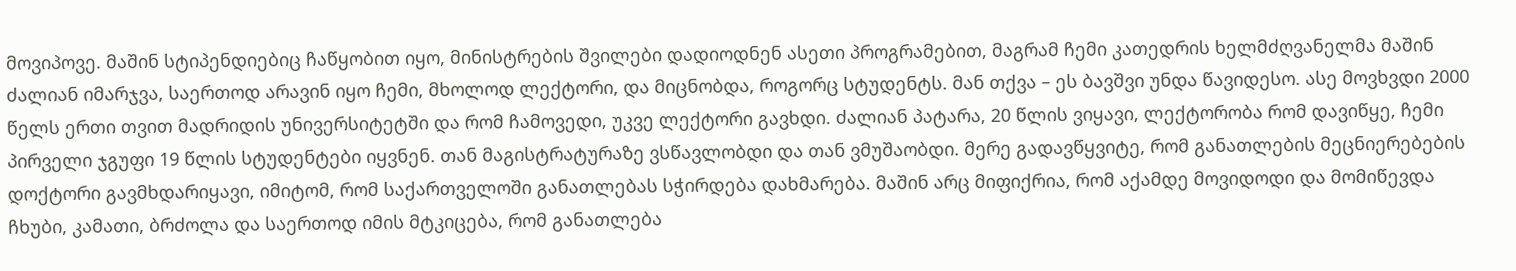მოვიპოვე. მაშინ სტიპენდიებიც ჩაწყობით იყო, მინისტრების შვილები დადიოდნენ ასეთი პროგრამებით, მაგრამ ჩემი კათედრის ხელმძღვანელმა მაშინ ძალიან იმარჯვა, საერთოდ არავინ იყო ჩემი, მხოლოდ ლექტორი, და მიცნობდა, როგორც სტუდენტს. მან თქვა – ეს ბავშვი უნდა წავიდესო. ასე მოვხვდი 2000 წელს ერთი თვით მადრიდის უნივერსიტეტში და რომ ჩამოვედი, უკვე ლექტორი გავხდი. ძალიან პატარა, 20 წლის ვიყავი, ლექტორობა რომ დავიწყე, ჩემი პირველი ჯგუფი 19 წლის სტუდენტები იყვნენ. თან მაგისტრატურაზე ვსწავლობდი და თან ვმუშაობდი. მერე გადავწყვიტე, რომ განათლების მეცნიერებების დოქტორი გავმხდარიყავი, იმიტომ, რომ საქართველოში განათლებას სჭირდება დახმარება. მაშინ არც მიფიქრია, რომ აქამდე მოვიდოდი და მომიწევდა ჩხუბი, კამათი, ბრძოლა და საერთოდ იმის მტკიცება, რომ განათლება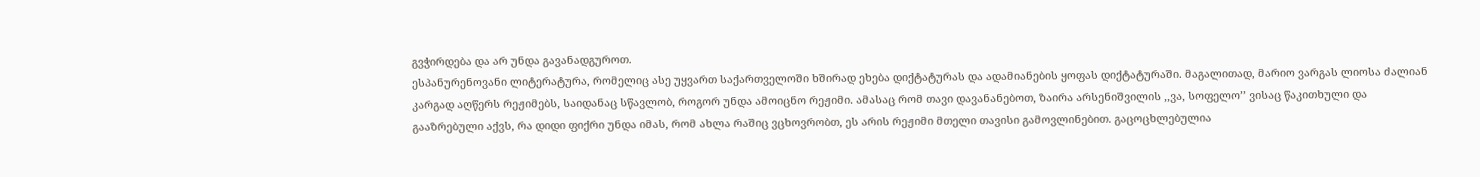გვჭირდება და არ უნდა გავანადგუროთ.
ესპანურენოვანი ლიტერატურა, რომელიც ასე უყვართ საქართველოში ხშირად ეხება დიქტატურას და ადამიანების ყოფას დიქტატურაში. მაგალითად, მარიო ვარგას ლიოსა ძალიან კარგად აღწერს რეჟიმებს, საიდანაც სწავლობ, როგორ უნდა ამოიცნო რეჟიმი. ამასაც რომ თავი დავანანებოთ, ზაირა არსენიშვილის ,,ვა, სოფელო’’ ვისაც წაკითხული და გააზრებული აქვს, რა დიდი ფიქრი უნდა იმას, რომ ახლა რაშიც ვცხოვრობთ, ეს არის რეჟიმი მთელი თავისი გამოვლინებით. გაცოცხლებულია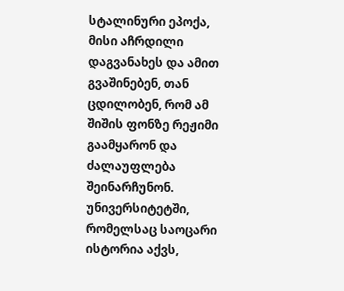სტალინური ეპოქა, მისი აჩრდილი დაგვანახეს და ამით გვაშინებენ, თან ცდილობენ, რომ ამ შიშის ფონზე რეჟიმი გაამყარონ და ძალაუფლება შეინარჩუნონ.
უნივერსიტეტში, რომელსაც საოცარი ისტორია აქვს,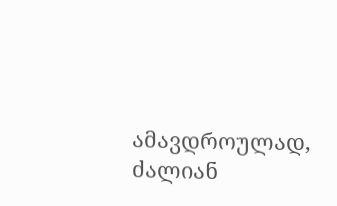ამავდროულად, ძალიან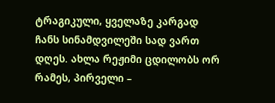ტრაგიკული, ყველაზე კარგად ჩანს სინამდვილეში სად ვართ დღეს. ახლა რეჟიმი ცდილობს ორ რამეს, პირველი –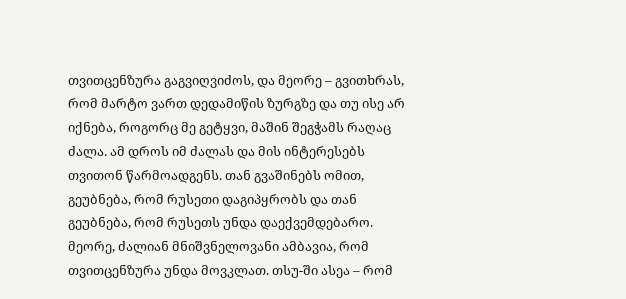თვითცენზურა გაგვიღვიძოს, და მეორე – გვითხრას, რომ მარტო ვართ დედამიწის ზურგზე და თუ ისე არ იქნება, როგორც მე გეტყვი, მაშინ შეგჭამს რაღაც ძალა. ამ დროს იმ ძალას და მის ინტერესებს თვითონ წარმოადგენს. თან გვაშინებს ომით, გეუბნება, რომ რუსეთი დაგიპყრობს და თან გეუბნება, რომ რუსეთს უნდა დაექვემდებარო. მეორე, ძალიან მნიშვნელოვანი ამბავია, რომ თვითცენზურა უნდა მოვკლათ. თსუ-ში ასეა – რომ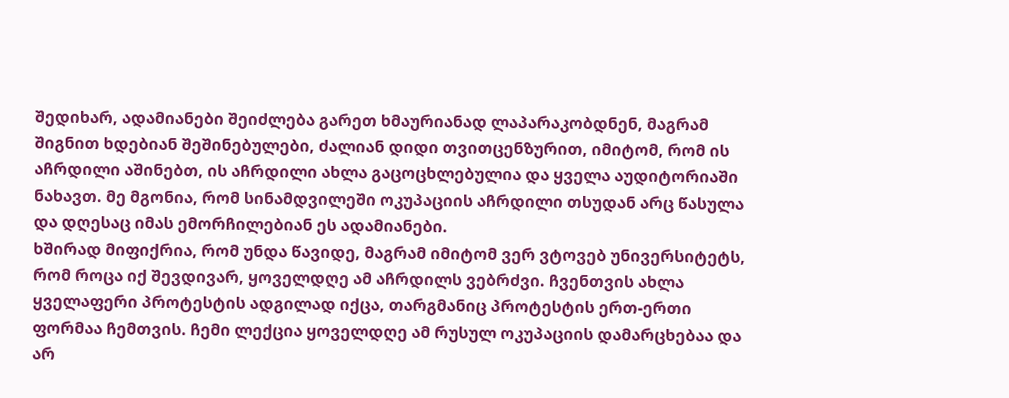შედიხარ, ადამიანები შეიძლება გარეთ ხმაურიანად ლაპარაკობდნენ, მაგრამ შიგნით ხდებიან შეშინებულები, ძალიან დიდი თვითცენზურით, იმიტომ, რომ ის აჩრდილი აშინებთ, ის აჩრდილი ახლა გაცოცხლებულია და ყველა აუდიტორიაში ნახავთ. მე მგონია, რომ სინამდვილეში ოკუპაციის აჩრდილი თსუდან არც წასულა და დღესაც იმას ემორჩილებიან ეს ადამიანები.
ხშირად მიფიქრია, რომ უნდა წავიდე, მაგრამ იმიტომ ვერ ვტოვებ უნივერსიტეტს, რომ როცა იქ შევდივარ, ყოველდღე ამ აჩრდილს ვებრძვი. ჩვენთვის ახლა ყველაფერი პროტესტის ადგილად იქცა, თარგმანიც პროტესტის ერთ-ერთი ფორმაა ჩემთვის. ჩემი ლექცია ყოველდღე ამ რუსულ ოკუპაციის დამარცხებაა და არ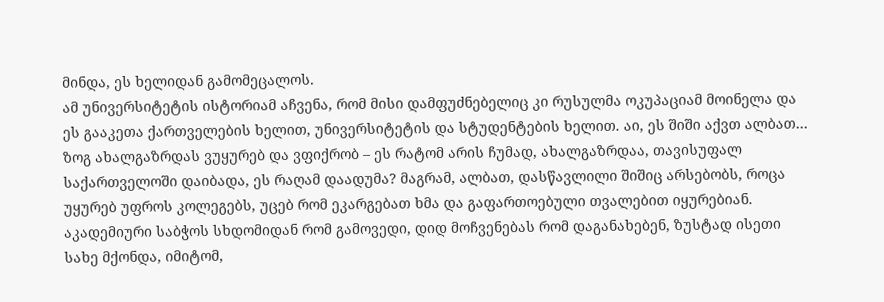მინდა, ეს ხელიდან გამომეცალოს.
ამ უნივერსიტეტის ისტორიამ აჩვენა, რომ მისი დამფუძნებელიც კი რუსულმა ოკუპაციამ მოინელა და ეს გააკეთა ქართველების ხელით, უნივერსიტეტის და სტუდენტების ხელით. აი, ეს შიში აქვთ ალბათ… ზოგ ახალგაზრდას ვუყურებ და ვფიქრობ – ეს რატომ არის ჩუმად, ახალგაზრდაა, თავისუფალ საქართველოში დაიბადა, ეს რაღამ დაადუმა? მაგრამ, ალბათ, დასწავლილი შიშიც არსებობს, როცა უყურებ უფროს კოლეგებს, უცებ რომ ეკარგებათ ხმა და გაფართოებული თვალებით იყურებიან. აკადემიური საბჭოს სხდომიდან რომ გამოვედი, დიდ მოჩვენებას რომ დაგანახებენ, ზუსტად ისეთი სახე მქონდა, იმიტომ,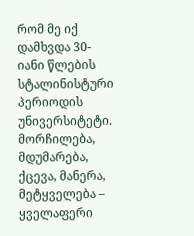რომ მე იქ დამხვდა 30-იანი წლების სტალინისტური პერიოდის უნივერსიტეტი. მორჩილება, მდუმარება, ქცევა, მანერა, მეტყველება – ყველაფერი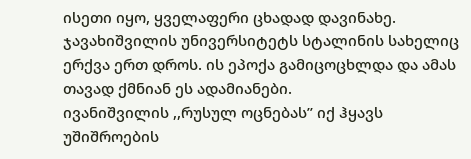ისეთი იყო, ყველაფერი ცხადად დავინახე. ჯავახიშვილის უნივერსიტეტს სტალინის სახელიც ერქვა ერთ დროს. ის ეპოქა გამიცოცხლდა და ამას თავად ქმნიან ეს ადამიანები.
ივანიშვილის ,,რუსულ ოცნებას’’ იქ ჰყავს უშიშროების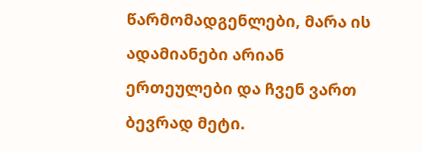წარმომადგენლები, მარა ის ადამიანები არიან ერთეულები და ჩვენ ვართ ბევრად მეტი.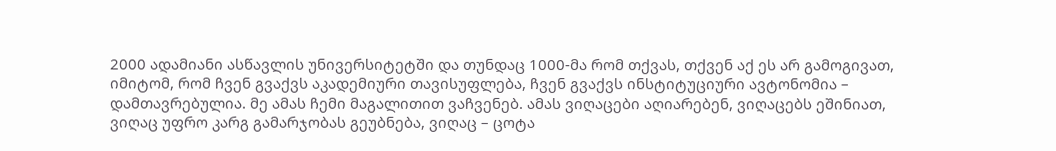2000 ადამიანი ასწავლის უნივერსიტეტში და თუნდაც 1000-მა რომ თქვას, თქვენ აქ ეს არ გამოგივათ, იმიტომ, რომ ჩვენ გვაქვს აკადემიური თავისუფლება, ჩვენ გვაქვს ინსტიტუციური ავტონომია – დამთავრებულია. მე ამას ჩემი მაგალითით ვაჩვენებ. ამას ვიღაცები აღიარებენ, ვიღაცებს ეშინიათ, ვიღაც უფრო კარგ გამარჯობას გეუბნება, ვიღაც – ცოტა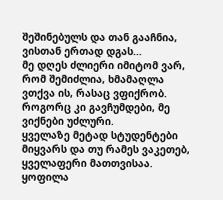შეშინებულს და თან გააჩნია, ვისთან ერთად დგას…
მე დღეს ძლიერი იმიტომ ვარ, რომ შემიძლია, ხმამაღლა ვთქვა ის, რასაც ვფიქრობ. როგორც კი გავჩუმდები, მე ვიქნები უძლური.
ყველაზე მეტად სტუდენტები მიყვარს და თუ რამეს ვაკეთებ, ყველაფერი მათთვისაა. ყოფილა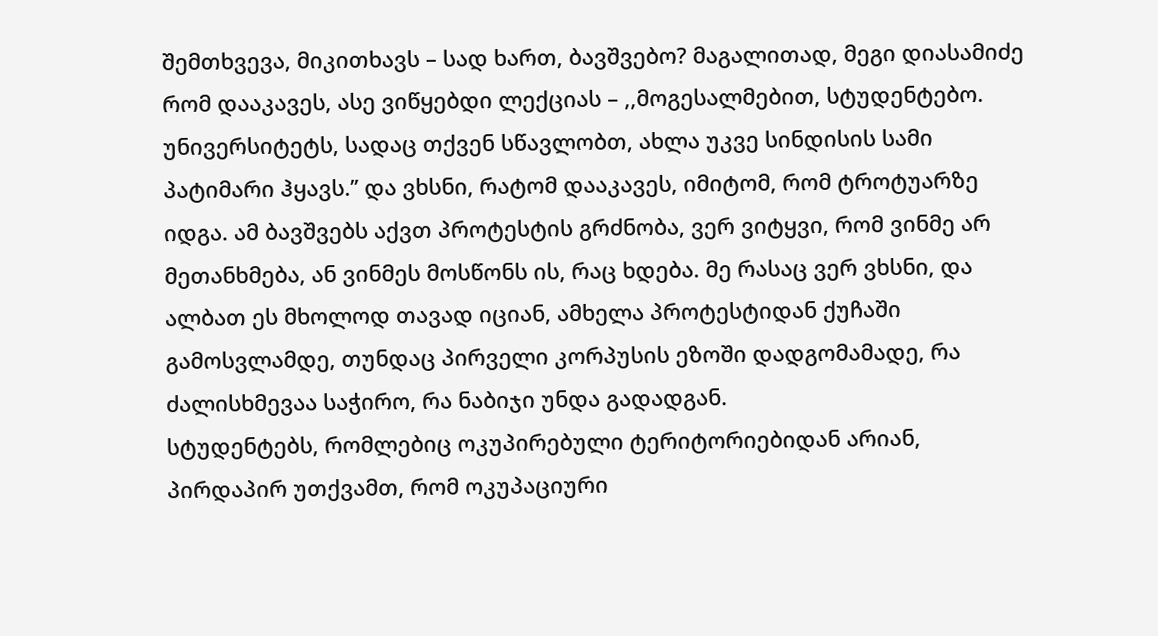შემთხვევა, მიკითხავს – სად ხართ, ბავშვებო? მაგალითად, მეგი დიასამიძე რომ დააკავეს, ასე ვიწყებდი ლექციას – ,,მოგესალმებით, სტუდენტებო. უნივერსიტეტს, სადაც თქვენ სწავლობთ, ახლა უკვე სინდისის სამი პატიმარი ჰყავს.’’ და ვხსნი, რატომ დააკავეს, იმიტომ, რომ ტროტუარზე იდგა. ამ ბავშვებს აქვთ პროტესტის გრძნობა, ვერ ვიტყვი, რომ ვინმე არ მეთანხმება, ან ვინმეს მოსწონს ის, რაც ხდება. მე რასაც ვერ ვხსნი, და ალბათ ეს მხოლოდ თავად იციან, ამხელა პროტესტიდან ქუჩაში გამოსვლამდე, თუნდაც პირველი კორპუსის ეზოში დადგომამადე, რა ძალისხმევაა საჭირო, რა ნაბიჯი უნდა გადადგან.
სტუდენტებს, რომლებიც ოკუპირებული ტერიტორიებიდან არიან, პირდაპირ უთქვამთ, რომ ოკუპაციური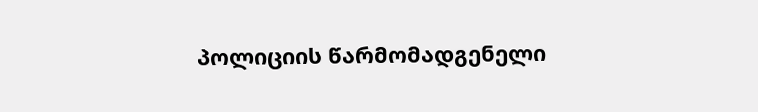პოლიციის წარმომადგენელი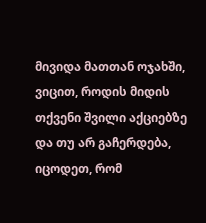მივიდა მათთან ოჯახში, ვიცით, როდის მიდის თქვენი შვილი აქციებზე და თუ არ გაჩერდება, იცოდეთ, რომ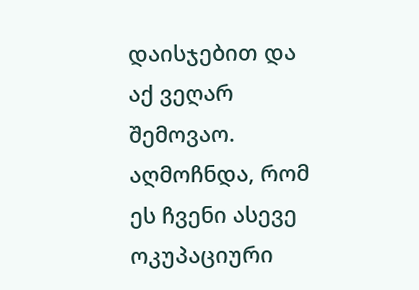დაისჯებით და აქ ვეღარ შემოვაო. აღმოჩნდა, რომ ეს ჩვენი ასევე ოკუპაციური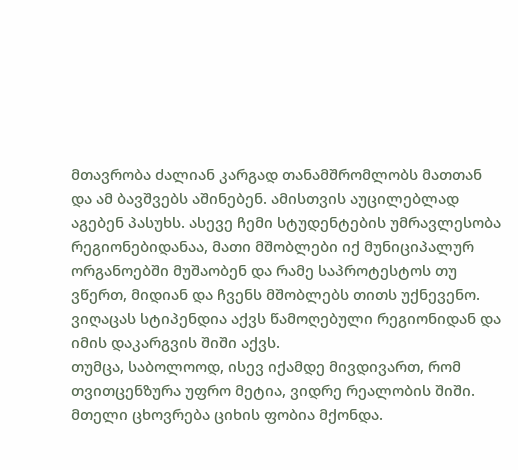მთავრობა ძალიან კარგად თანამშრომლობს მათთან და ამ ბავშვებს აშინებენ. ამისთვის აუცილებლად აგებენ პასუხს. ასევე ჩემი სტუდენტების უმრავლესობა რეგიონებიდანაა, მათი მშობლები იქ მუნიციპალურ ორგანოებში მუშაობენ და რამე საპროტესტოს თუ ვწერთ, მიდიან და ჩვენს მშობლებს თითს უქნევენო. ვიღაცას სტიპენდია აქვს წამოღებული რეგიონიდან და იმის დაკარგვის შიში აქვს.
თუმცა, საბოლოოდ, ისევ იქამდე მივდივართ, რომ თვითცენზურა უფრო მეტია, ვიდრე რეალობის შიში.
მთელი ცხოვრება ციხის ფობია მქონდა.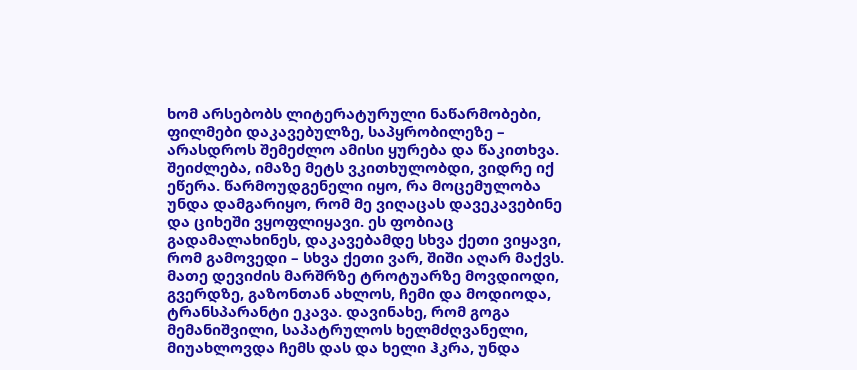ხომ არსებობს ლიტერატურული ნაწარმობები, ფილმები დაკავებულზე, საპყრობილეზე – არასდროს შემეძლო ამისი ყურება და წაკითხვა. შეიძლება, იმაზე მეტს ვკითხულობდი, ვიდრე იქ ეწერა. წარმოუდგენელი იყო, რა მოცემულობა უნდა დამგარიყო, რომ მე ვიღაცას დავეკავებინე და ციხეში ვყოფლიყავი. ეს ფობიაც გადამალახინეს, დაკავებამდე სხვა ქეთი ვიყავი, რომ გამოვედი – სხვა ქეთი ვარ, შიში აღარ მაქვს.
მათე დევიძის მარშრზე ტროტუარზე მოვდიოდი, გვერდზე, გაზონთან ახლოს, ჩემი და მოდიოდა, ტრანსპარანტი ეკავა. დავინახე, რომ გოგა მემანიშვილი, საპატრულოს ხელმძღვანელი, მიუახლოვდა ჩემს დას და ხელი ჰკრა, უნდა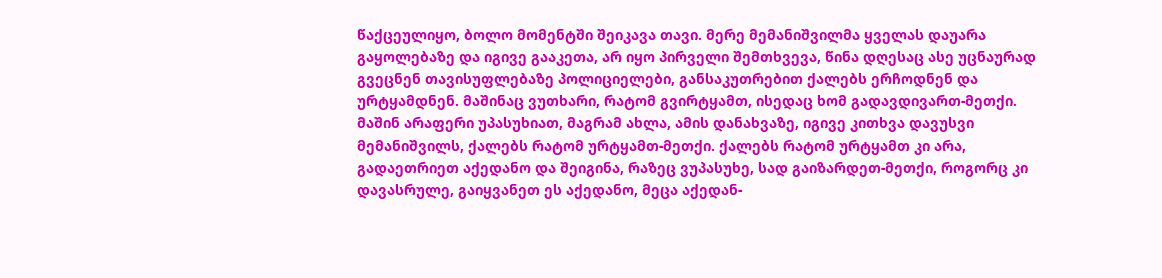წაქცეულიყო, ბოლო მომენტში შეიკავა თავი. მერე მემანიშვილმა ყველას დაუარა გაყოლებაზე და იგივე გააკეთა, არ იყო პირველი შემთხვევა, წინა დღესაც ასე უცნაურად გვეცნენ თავისუფლებაზე პოლიციელები, განსაკუთრებით ქალებს ერჩოდნენ და ურტყამდნენ. მაშინაც ვუთხარი, რატომ გვირტყამთ, ისედაც ხომ გადავდივართ-მეთქი. მაშინ არაფერი უპასუხიათ, მაგრამ ახლა, ამის დანახვაზე, იგივე კითხვა დავუსვი მემანიშვილს, ქალებს რატომ ურტყამთ-მეთქი. ქალებს რატომ ურტყამთ კი არა, გადაეთრიეთ აქედანო და შეიგინა, რაზეც ვუპასუხე, სად გაიზარდეთ-მეთქი, როგორც კი დავასრულე, გაიყვანეთ ეს აქედანო, მეცა აქედან-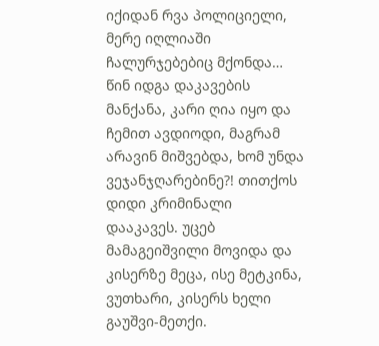იქიდან რვა პოლიციელი, მერე იღლიაში ჩალურჯებებიც მქონდა… წინ იდგა დაკავების მანქანა, კარი ღია იყო და ჩემით ავდიოდი, მაგრამ არავინ მიშვებდა, ხომ უნდა ვეჯანჯღარებინე?! თითქოს დიდი კრიმინალი დააკავეს. უცებ მამაგეიშვილი მოვიდა და კისერზე მეცა, ისე მეტკინა, ვუთხარი, კისერს ხელი გაუშვი-მეთქი.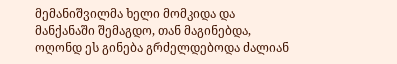მემანიშვილმა ხელი მომკიდა და მანქანაში შემაგდო, თან მაგინებდა, ოღონდ ეს გინება გრძელდებოდა ძალიან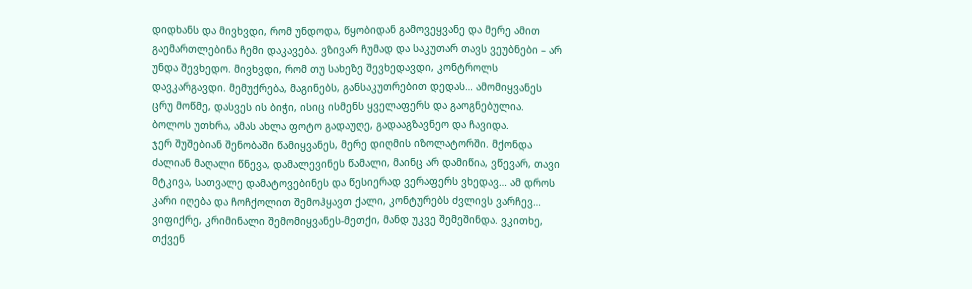დიდხანს და მივხვდი, რომ უნდოდა, წყობიდან გამოვეყვანე და მერე ამით გაემართლებინა ჩემი დაკავება. ვზივარ ჩუმად და საკუთარ თავს ვეუბნები – არ უნდა შევხედო. მივხვდი, რომ თუ სახეზე შევხედავდი, კონტროლს დავკარგავდი. მემუქრება, მაგინებს, განსაკუთრებით დედას… ამომიყვანეს ცრუ მოწმე, დასვეს ის ბიჭი, ისიც ისმენს ყველაფერს და გაოგნებულია. ბოლოს უთხრა, ამას ახლა ფოტო გადაუღე, გადააგზავნეო და ჩავიდა.
ჯერ შუშებიან შენობაში წამიყვანეს, მერე დიღმის იზოლატორში. მქონდა ძალიან მაღალი წნევა, დამალევინეს წამალი, მაინც არ დამიწია, ვწევარ, თავი მტკივა, სათვალე დამატოვებინეს და წესიერად ვერაფერს ვხედავ… ამ დროს კარი იღება და ჩოჩქოლით შემოჰყავთ ქალი, კონტურებს ძვლივს ვარჩევ… ვიფიქრე, კრიმინალი შემომიყვანეს-მეთქი, მანდ უკვე შემეშინდა. ვკითხე, თქვენ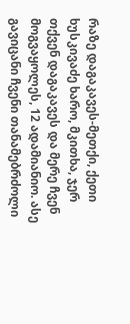რაზე დაგაკავეს-მეთქი, ქეთი ხუსკივაძე ხარო, მკითხა, ჯერ თქვენ დაგაკავეს და მერე ჩვენ მოგვაყოლეს, 12 ადამიანიო. ასე გავიცანი ჩვენი თანამებრძოლი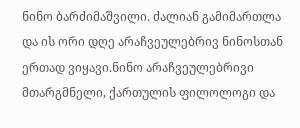ნინო ბარძიმაშვილი. ძალიან გამიმართლა და ის ორი დღე არაჩვეულებრივ ნინოსთან ერთად ვიყავი.ნინო არაჩვეულებრივი მთარგმნელი, ქართულის ფილოლოგი და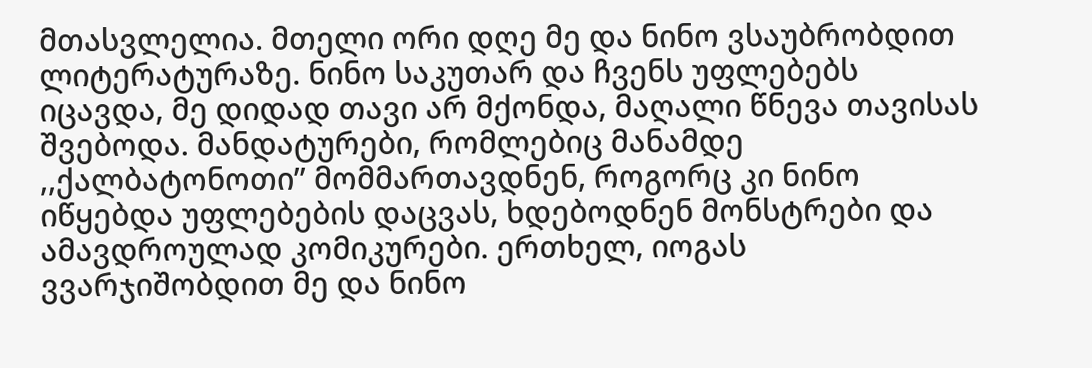მთასვლელია. მთელი ორი დღე მე და ნინო ვსაუბრობდით ლიტერატურაზე. ნინო საკუთარ და ჩვენს უფლებებს იცავდა, მე დიდად თავი არ მქონდა, მაღალი წნევა თავისას შვებოდა. მანდატურები, რომლებიც მანამდე ,,ქალბატონოთი’’ მომმართავდნენ, როგორც კი ნინო იწყებდა უფლებების დაცვას, ხდებოდნენ მონსტრები და ამავდროულად კომიკურები. ერთხელ, იოგას ვვარჯიშობდით მე და ნინო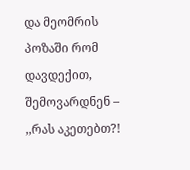და მეომრის პოზაში რომ დავდექით, შემოვარდნენ – ,,რას აკეთებთ?!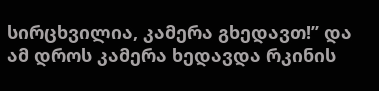სირცხვილია, კამერა გხედავთ!’’ და ამ დროს კამერა ხედავდა რკინის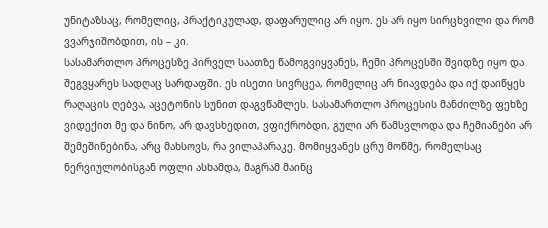უნიტაზსაც, რომელიც, პრაქტიკულად, დაფარულიც არ იყო. ეს არ იყო სირცხვილი და რომ ვვარჯიშობდით, ის – კი.
სასამართლო პროცესზე პირველ საათზე წამოგვიყვანეს, ჩემი პროცესში შვიდზე იყო და შეგვყარეს სადღაც სარდაფში. ეს ისეთი სივრცეა, რომელიც არ ნიავდება და იქ დაიწყეს რაღაცის ღებვა, აცეტონის სუნით დაგვწამლეს. სასამართლო პროცესის მანძილზე ფეხზე ვიდექით მე და ნინო, არ დავსხედით, ვფიქრობდი, გული არ წამსვლოდა და ჩემიანები არ შემეშინებინა, არც მახსოვს, რა ვილაპარაკე. მომიყვანეს ცრუ მოწმე, რომელსაც ნერვიულობისგან ოფლი ასხამდა, მაგრამ მაინც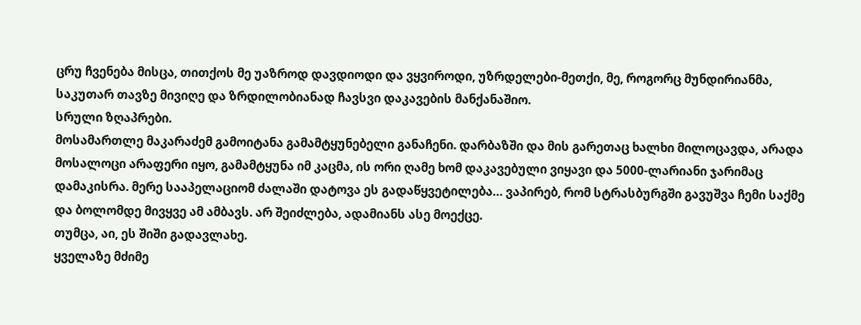ცრუ ჩვენება მისცა, თითქოს მე უაზროდ დავდიოდი და ვყვიროდი, უზრდელები-მეთქი, მე, როგორც მუნდირიანმა, საკუთარ თავზე მივიღე და ზრდილობიანად ჩავსვი დაკავების მანქანაშიო.
სრული ზღაპრები.
მოსამართლე მაკარაძემ გამოიტანა გამამტყუნებელი განაჩენი. დარბაზში და მის გარეთაც ხალხი მილოცავდა, არადა მოსალოცი არაფერი იყო, გამამტყუნა იმ კაცმა, ის ორი ღამე ხომ დაკავებული ვიყავი და 5000-ლარიანი ჯარიმაც დამაკისრა. მერე სააპელაციომ ძალაში დატოვა ეს გადაწყვეტილება… ვაპირებ, რომ სტრასბურგში გავუშვა ჩემი საქმე და ბოლომდე მივყვე ამ ამბავს. არ შეიძლება, ადამიანს ასე მოექცე.
თუმცა, აი, ეს შიში გადავლახე.
ყველაზე მძიმე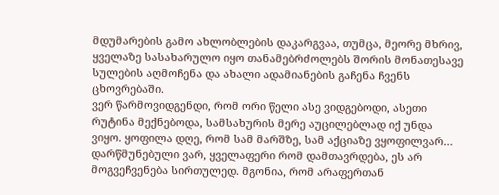მდუმარების გამო ახლობლების დაკარგვაა, თუმცა, მეორე მხრივ, ყველაზე სასახარულო იყო თანამებრძოლებს შორის მონათესავე სულების აღმოჩენა და ახალი ადამიანების გაჩენა ჩვენს ცხოვრებაში.
ვერ წარმოვიდგენდი, რომ ორი წელი ასე ვიდგებოდი, ასეთი რუტინა მექნებოდა, სამსახურის მერე აუცილებლად იქ უნდა ვიყო. ყოფილა დღე, რომ სამ მარშზე, სამ აქციაზე ვყოფილვარ… დარწმუნებული ვარ, ყველაფერი რომ დამთავრდება, ეს არ მოგვეჩვენება სირთულედ. მგონია, რომ არაფერთან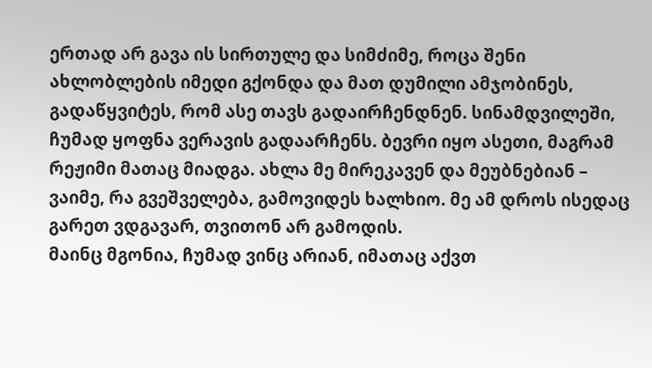ერთად არ გავა ის სირთულე და სიმძიმე, როცა შენი ახლობლების იმედი გქონდა და მათ დუმილი ამჯობინეს, გადაწყვიტეს, რომ ასე თავს გადაირჩენდნენ. სინამდვილეში, ჩუმად ყოფნა ვერავის გადაარჩენს. ბევრი იყო ასეთი, მაგრამ რეჟიმი მათაც მიადგა. ახლა მე მირეკავენ და მეუბნებიან – ვაიმე, რა გვეშველება, გამოვიდეს ხალხიო. მე ამ დროს ისედაც გარეთ ვდგავარ, თვითონ არ გამოდის.
მაინც მგონია, ჩუმად ვინც არიან, იმათაც აქვთ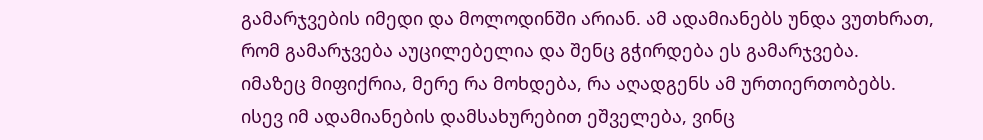გამარჯვების იმედი და მოლოდინში არიან. ამ ადამიანებს უნდა ვუთხრათ, რომ გამარჯვება აუცილებელია და შენც გჭირდება ეს გამარჯვება.
იმაზეც მიფიქრია, მერე რა მოხდება, რა აღადგენს ამ ურთიერთობებს. ისევ იმ ადამიანების დამსახურებით ეშველება, ვინც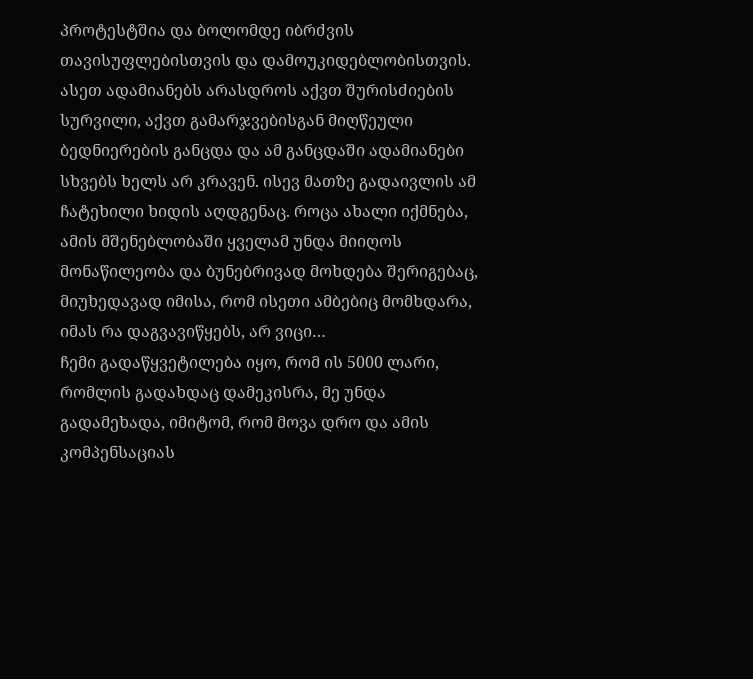პროტესტშია და ბოლომდე იბრძვის თავისუფლებისთვის და დამოუკიდებლობისთვის. ასეთ ადამიანებს არასდროს აქვთ შურისძიების სურვილი, აქვთ გამარჯვებისგან მიღწეული ბედნიერების განცდა და ამ განცდაში ადამიანები სხვებს ხელს არ კრავენ. ისევ მათზე გადაივლის ამ ჩატეხილი ხიდის აღდგენაც. როცა ახალი იქმნება, ამის მშენებლობაში ყველამ უნდა მიიღოს მონაწილეობა და ბუნებრივად მოხდება შერიგებაც, მიუხედავად იმისა, რომ ისეთი ამბებიც მომხდარა, იმას რა დაგვავიწყებს, არ ვიცი…
ჩემი გადაწყვეტილება იყო, რომ ის 5000 ლარი, რომლის გადახდაც დამეკისრა, მე უნდა გადამეხადა, იმიტომ, რომ მოვა დრო და ამის კომპენსაციას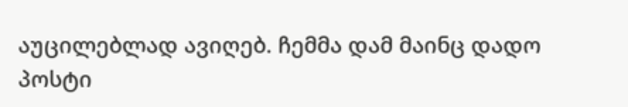აუცილებლად ავიღებ. ჩემმა დამ მაინც დადო პოსტი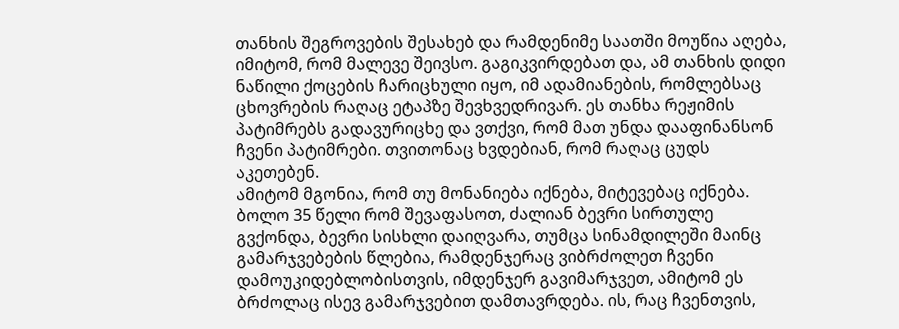თანხის შეგროვების შესახებ და რამდენიმე საათში მოუწია აღება, იმიტომ, რომ მალევე შეივსო. გაგიკვირდებათ და, ამ თანხის დიდი ნაწილი ქოცების ჩარიცხული იყო, იმ ადამიანების, რომლებსაც ცხოვრების რაღაც ეტაპზე შევხვედრივარ. ეს თანხა რეჟიმის პატიმრებს გადავურიცხე და ვთქვი, რომ მათ უნდა დააფინანსონ ჩვენი პატიმრები. თვითონაც ხვდებიან, რომ რაღაც ცუდს აკეთებენ.
ამიტომ მგონია, რომ თუ მონანიება იქნება, მიტევებაც იქნება.
ბოლო 35 წელი რომ შევაფასოთ, ძალიან ბევრი სირთულე გვქონდა, ბევრი სისხლი დაიღვარა, თუმცა სინამდილეში მაინც გამარჯვებების წლებია, რამდენჯერაც ვიბრძოლეთ ჩვენი დამოუკიდებლობისთვის, იმდენჯერ გავიმარჯვეთ, ამიტომ ეს ბრძოლაც ისევ გამარჯვებით დამთავრდება. ის, რაც ჩვენთვის,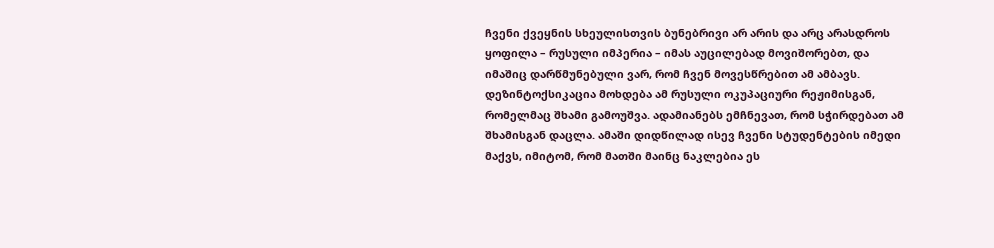ჩვენი ქვეყნის სხეულისთვის ბუნებრივი არ არის და არც არასდროს ყოფილა – რუსული იმპერია – იმას აუცილებად მოვიშორებთ, და იმაშიც დარწმუნებული ვარ, რომ ჩვენ მოვესწრებით ამ ამბავს. დეზინტოქსიკაცია მოხდება ამ რუსული ოკუპაციური რეჟიმისგან, რომელმაც შხამი გამოუშვა. ადამიანებს ემჩნევათ, რომ სჭირდებათ ამ შხამისგან დაცლა. ამაში დიდწილად ისევ ჩვენი სტუდენტების იმედი მაქვს, იმიტომ, რომ მათში მაინც ნაკლებია ეს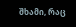შხამი, რაც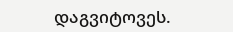დაგვიტოვეს.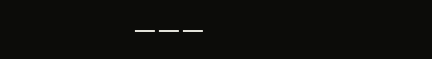———